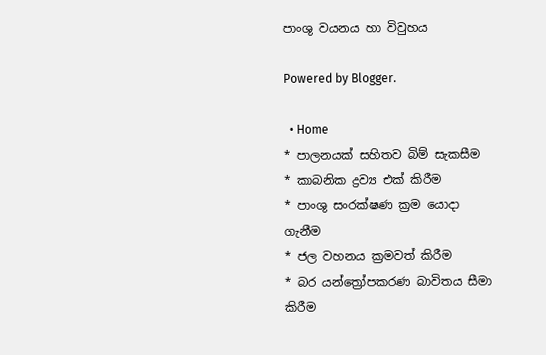පාංශු වයනය හා විවුහය

Powered by Blogger.

  • Home
* පාලනයක් සහිතව බිම් සැකසීම
* කාබනික ද්‍රව්‍ය එක් කිරීම
* පාංශු සංරක්ෂණ ක්‍රම යොදා ගැනීම
* ජල වහනය ක්‍රමවත් කිරීම
* බර යන්ත්‍රෝපකරණ බාවිතය සීමා කිරීම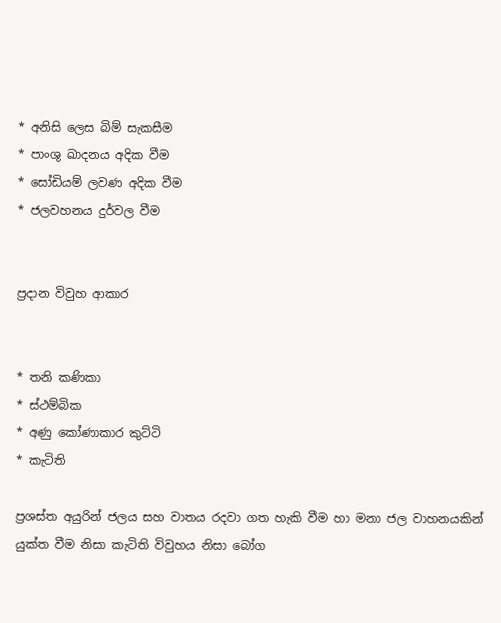* අනිසි ලෙස බිම් සැකසීම
* පාංශු ඛාදනය අදික වීම
* සෝඩියම් ලවණ අදික වීම
* ජලවහනය දුර්වල වීම


ප්‍රදාන විවුහ ආකාර


* තනි කණිකා
* ස්ථම්බික
* අණු කෝණාකාර කුට්ටි
* කැටිති

ප්‍රශස්ත අයුරින් ජලය සහ වාතය රදවා ගත හැකි වීම හා මනා ජල වාහනයකින් යුක්ත වීම නිසා කැටිති විවුහය නිසා බෝග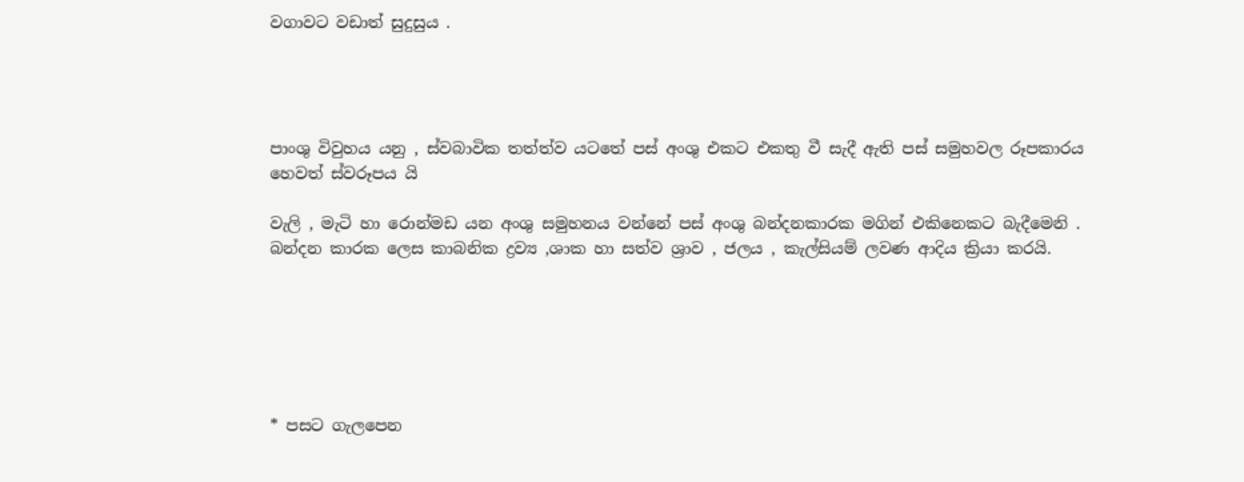වගාවට වඩාත් සුදුසුය .




පාංශු විවුහය යනු , ස්වබාවික තත්ත්ව යටතේ පස් අංශු එකට එකතු වී සැදී ඇති පස් සමුහවල රූපකාරය හෙවත් ස්වරූපය යි

වැලි , මැටි හා රොන්මඩ යන අංශු සමුහනය වන්නේ පස් අංශු බන්දනකාරක මගින් එකිනෙකට බැදීමෙනි . බන්දන කාරක ලෙස කාබනික ද්‍රව්‍ය ,ශාක හා සත්ව ශ්‍රාව , ජලය , කැල්සියම් ලවණ ආදිය ක්‍රියා කරයි.






* පසට ගැලපෙන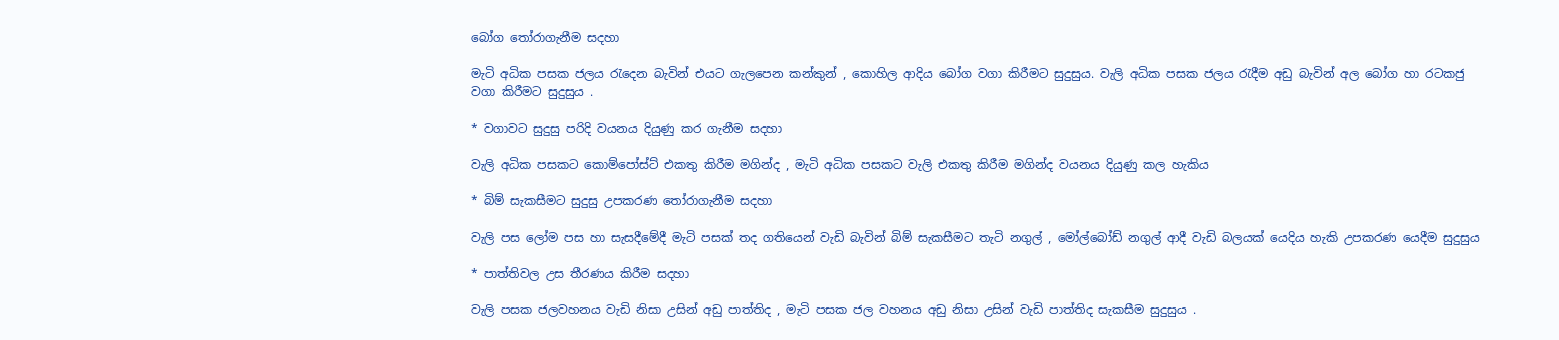බෝග තෝරාගැනීම සදහා

මැටි අධික පසක ජලය රැදෙන බැවින් එයට ගැලපෙන කන්කුන් , කොහිල ආදිය බෝග වගා කිරීමට සුදුසුය. වැලි අධික පසක ජලය රැදීම අඩු බැවින් අල බෝග හා රටකජු වගා කිරීමට සුදුසුය .

* වගාවට සුදුසු පරිදි වයනය දියුණු කර ගැනීම සදහා

වැලි අධික පසකට කොම්පෝස්ට් එකතු කිරීම මගින්ද , මැටි අධික පසකට වැලි එකතු කිරීම මගින්ද වයනය දියුණු කල හැකිය

* බිම් සැකසීමට සුදුසු උපකරණ තෝරාගැනීම සදහා

වැලි පස ලෝම පස හා සැසදීමේදී මැටි පසක් තද ගතියෙන් වැඩි බැවින් බිම් සැකසීමට තැටි නගුල් , මෝල්බෝඩ් නගුල් ආදී වැඩි බලයක් යෙදිය හැකි උපකරණ යෙදීම සුදුසුය

* පාත්තිවල උස තීරණය කිරීම සදහා

වැලි පසක ජලවහනය වැඩි නිසා උසින් අඩු පාත්තිද , මැටි පසක ජල වහනය අඩු නිසා උසින් වැඩි පාත්තිද සැකසීම සුදුසුය .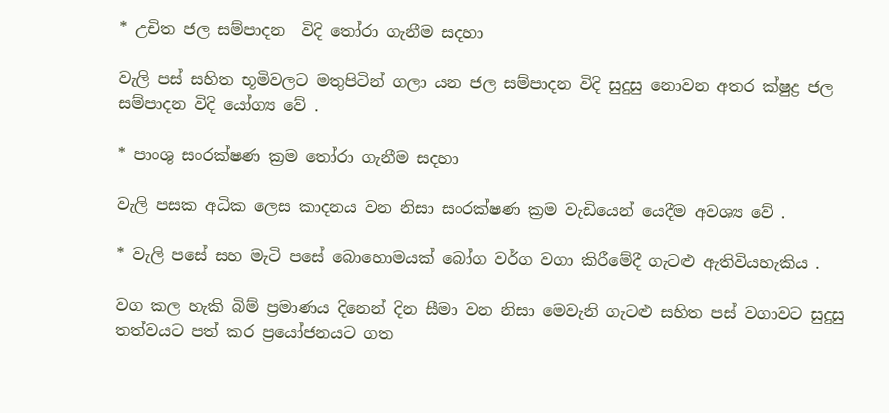* උචිත ජල සම්පාදන  විදි තෝරා ගැනීම සදහා

වැලි පස් සහිත භූමිවලට මතුපිටින් ගලා යන ජල සම්පාදන විදි සුදුසු නොවන අතර ක්ෂුද්‍ර ජල සම්පාදන විදි යෝග්‍ය වේ .

* පාංශු සංරක්ෂණ ක්‍රම තෝරා ගැනීම සදහා

වැලි පසක අධික ලෙස කාදනය වන නිසා සංරක්ෂණ ක්‍රම වැඩියෙන් යෙදීම අවශ්‍ය වේ .

* වැලි පසේ සහ මැටි පසේ බොහොමයක් බෝග වර්ග වගා කිරීමේදී ගැටළු ඇතිවියහැකිය .

වග කල හැකි බිම් ප්‍රමාණය දිනෙන් දින සීමා වන නිසා මෙවැනි ගැටළු සහිත පස් වගාවට සුදුසු තත්වයට පත් කර ප්‍රයෝජනයට ගත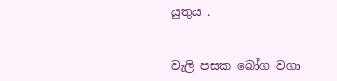යුතුය .


වැලි පසක බෝග වගා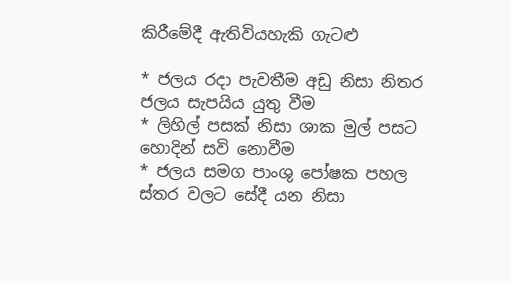කිරීමේදී ඇතිවියහැකි ගැටළු

* ජලය රදා පැවතීම අඩු නිසා නිතර ජලය සැපයිය යුතු වීම
* ලිහිල් පසක් නිසා ශාක මුල් පසට හොදින් සවි නොවීම
* ජලය සමග පාංශු පෝෂක පහල ස්තර වලට සේදී යන නිසා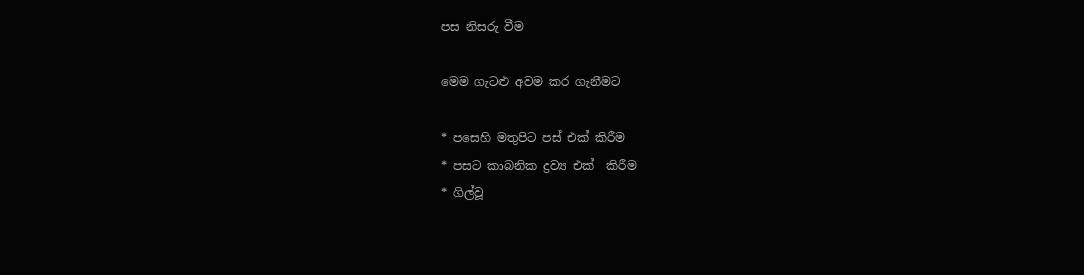පස නිසරු වීම

මෙම ගැටළු අවම කර ගැනීමට

* පසෙහි මතුපිට පස් එක් කිරීම
* පසට කාබනික ද්‍රව්‍ය එක්  කිරීම
* ගිල්වූ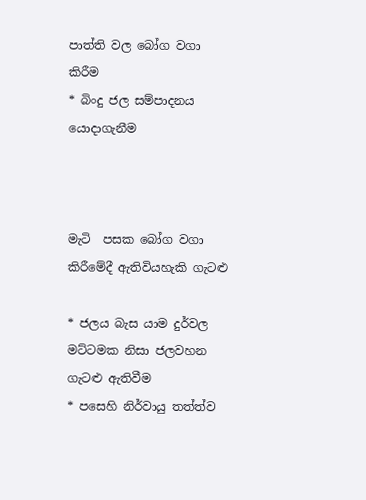පාත්ති වල බෝග වගා කිරීම
* බිංදු ජල සම්පාදනය යොදාගැනීම



මැටි  පසක බෝග වගා කිරීමේදී ඇතිවියහැකි ගැටළු

* ජලය බැස යාම දුර්වල මට්ටමක නිසා ජලවහන ගැටළු ඇතිවීම
* පසෙහි නිර්වායු තත්ත්ව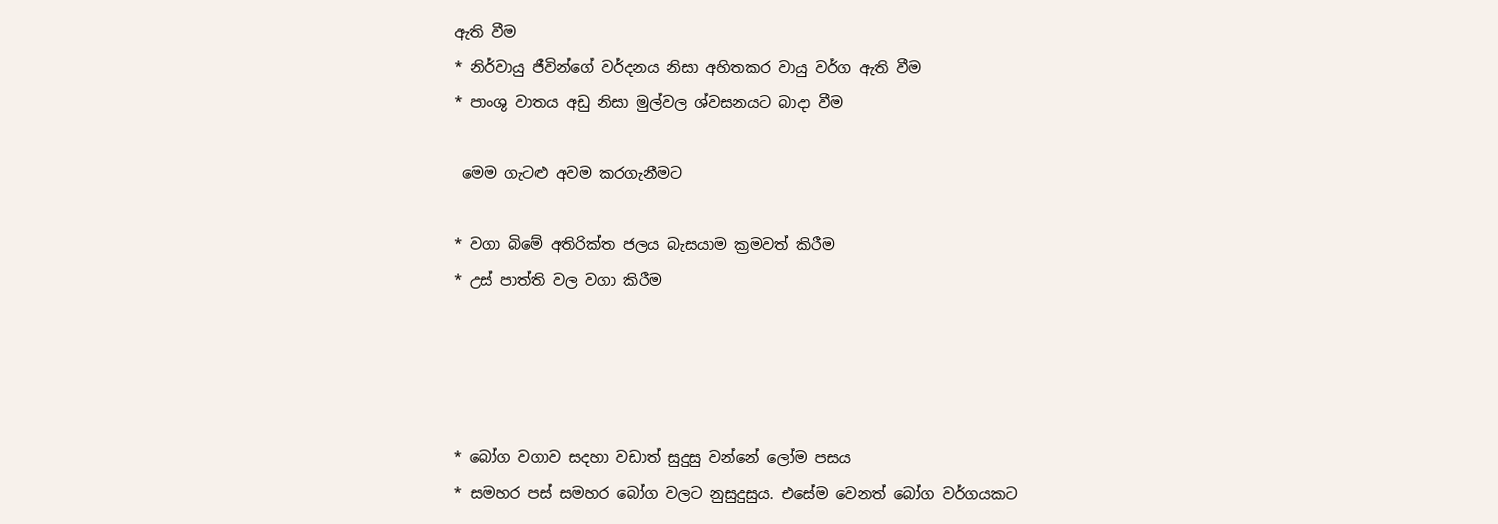ඇති වීම
* නිර්වායු ජීවින්ගේ වර්දනය නිසා අහිතකර වායු වර්ග ඇති වීම
* පාංශු වාතය අඩු නිසා මුල්වල ශ්වසනයට බාදා වීම

 මෙම ගැටළු අවම කරගැනීමට

* වගා බිමේ අතිරික්ත ජලය බැසයාම ක්‍රමවත් කිරීම
* උස් පාත්ති වල වගා කිරීම




* බෝග වගාව සදහා වඩාත් සුදුසු වන්නේ ලෝම පසය
* සමහර පස් සමහර බෝග වලට නුසුදුසුය. එසේම වෙනත් බෝග වර්ගයකට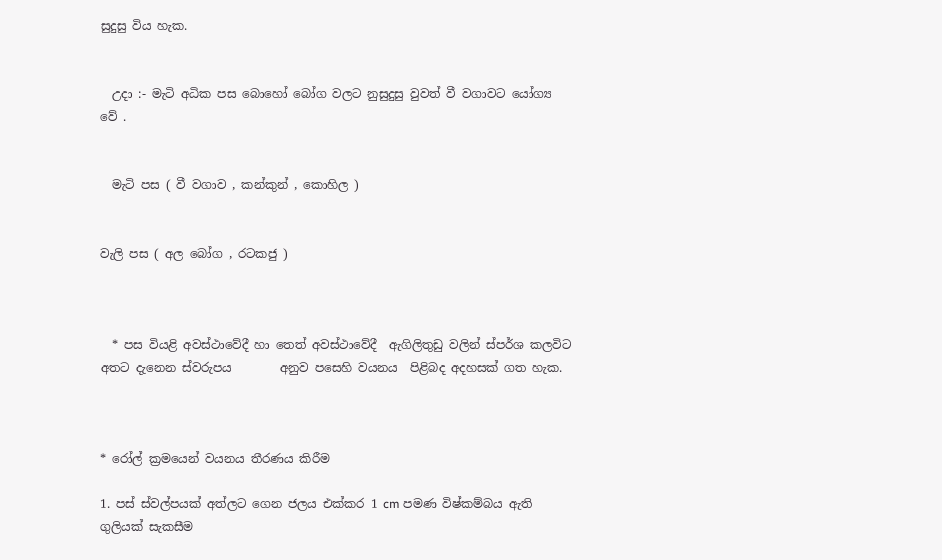සුදුසු විය හැක.


  උදා :- මැටි අධික පස බොහෝ බෝග වලට නුසුදුසු වුවත් වී වගාවට යෝග්‍ය වේ .


  මැටි පස ( වී වගාව , කන්කුන් , කොහිල )


වැලි පස ( අල බෝග , රටකජු )



  * පස වියළි අවස්ථාවේදී හා තෙත් අවස්ථාවේදී  ඇගිලිතුඩු වලින් ස්පර්ශ කලවිට අතට දැනෙන ස්වරුපය        අනුව පසෙහි වයනය  පිළිබද අදහසක් ගත හැක.



* රෝල් ක්‍රමයෙන් වයනය තීරණය කිරීම

1. පස් ස්වල්පයක් අත්ලට ගෙන ජලය එක්කර 1 cm පමණ විෂ්කම්බය ඇති  ගුලියක් සැකසීම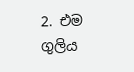2. එම ගුලිය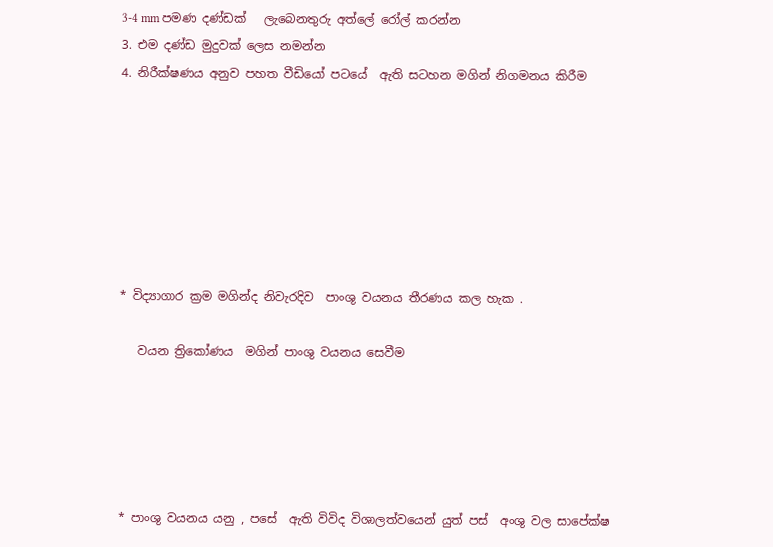3-4 mm පමණ දණ්ඩක්   ලැබෙනතුරු අත්ලේ රෝල් කරන්න
3. එම දණ්ඩ මුදුවක් ලෙස නමන්න
4. නිරීක්ෂණය අනුව පහත වීඩියෝ පටයේ  ඇති සටහන මගින් නිගමනය කිරීම







* විද්‍යාගාර ක්‍රම මගින්ද නිවැරදිව  පාංශු වයනය තීරණය කල හැක .

   වයන ත්‍රිකෝණය  මගින් පාංශු වයනය සෙවීම





* පාංශු වයනය යනු , පසේ  ඇති විවිද විශාලත්වයෙන් යුත් පස්  අංශු වල සාපේක්ෂ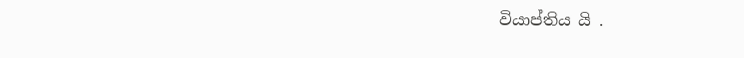වියාප්තිය යි .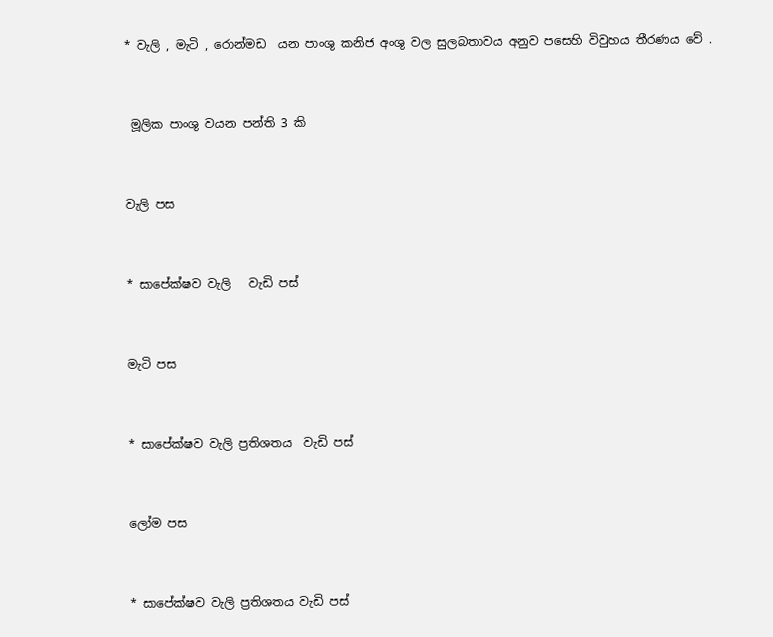* වැලි , මැටි , රොන්මඩ  යන පාංශු කනිජ අංශු වල සුලබතාවය අනුව පසෙහි විවුහය තීරණය වේ .


 මූලික පාංශු වයන පන්ති 3 කි


වැලි පස


* සාපේක්ෂව වැලි   වැඩි පස්


මැටි පස


* සාපේක්ෂව වැලි ප්‍රතිශතය  වැඩි පස්


ලෝම පස


* සාපේක්ෂව වැලි ප්‍රතිශතය වැඩි පස්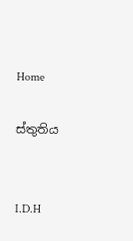Home

ස්තුතිය


I.D.H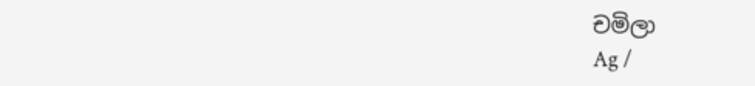චමිලා
Ag /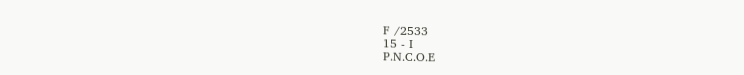F /2533
15 - I
P.N.C.O.E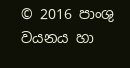© 2016 පාංශු වයනය හා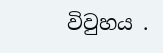විවුහය .